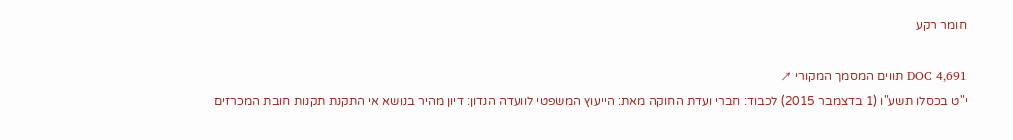חומר רקע

DOC 4,691 תווים המסמך המקורי ↗
י"ט בכסלו תשע"ו (1 בדצמבר 2015) לכבוד: חברי ועדת החוקה מאת: הייעוץ המשפטי לוועדה הנדון: דיון מהיר בנושא אי התקנת תקנות חובת המכרזים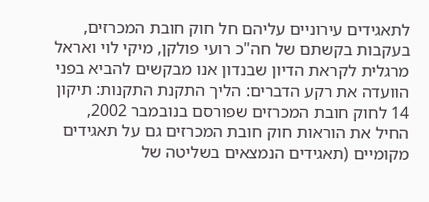לתאגידים עירוניים עליהם חל חוק חובת המכרזים, בעקבות בקשתם של חה"כ רועי פולקן, מיקי לוי ואראל מרגלית לקראת הדיון שבנדון אנו מבקשים להביא בפני הוועדה את רקע הדברים: הליך התקנת התקנות: תיקון 14 לחוק חובת המכרזים שפורסם בנובמבר 2002, החיל את הוראות חוק חובת המכרזים גם על תאגידים מקומיים (תאגידים הנמצאים בשליטה של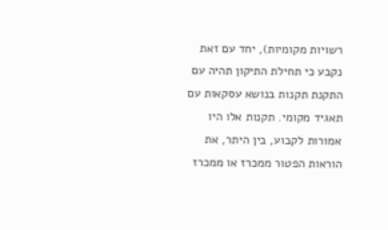רשויות מקומיות), יחד עם זאת נקבע כי תחילת התיקון תהיה עם התקנת תקנות בנושא עסקאות עם תאגיד מקומי. תקנות אלו היו אמורות לקבוע, בין היתר, את הוראות הפטור ממכרז או ממכרז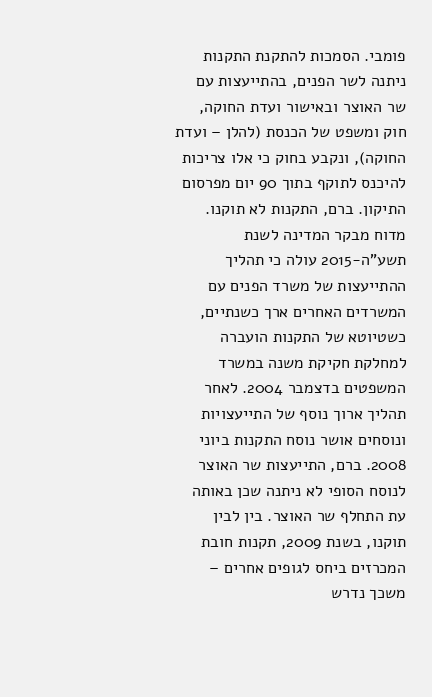פומבי. הסמכות להתקנת התקנות ניתנה לשר הפנים, בהתייעצות עם שר האוצר ובאישור ועדת החוקה, חוק ומשפט של הכנסת (להלן – ועדת החוקה), ונקבע בחוק כי אלו צריכות להיכנס לתוקף בתוך 90 יום מפרסום התיקון. ברם, התקנות לא תוקנו. מדוח מבקר המדינה לשנת תשע"ה-2015 עולה כי תהליך ההתייעצות של משרד הפנים עם המשרדים האחרים ארך כשנתיים, כשטיוטא של התקנות הועברה למחלקת חקיקת משנה במשרד המשפטים בדצמבר 2004. לאחר תהליך ארוך נוסף של התייעצויות ונוסחים אושר נוסח התקנות ביוני 2008. ברם, התייעצות שר האוצר לנוסח הסופי לא ניתנה שכן באותה עת התחלף שר האוצר. בין לבין תוקנו, בשנת 2009, תקנות חובת המכרזים ביחס לגופים אחרים – משכך נדרש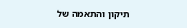תיקון והתאמה של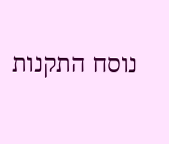נוסח התקנות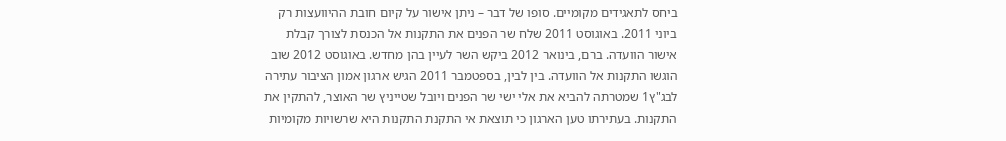ביחס לתאגידים מקומיים. סופו של דבר – ניתן אישור על קיום חובת ההיוועצות רק ביוני 2011. באוגוסט 2011 שלח שר הפנים את התקנות אל הכנסת לצורך קבלת אישור הוועדה. ברם, בינואר 2012 ביקש השר לעיין בהן מחדש. באוגוסט 2012 שוב הוגשו התקנות אל הוועדה. בין לבין, בספטמבר 2011 הגיש ארגון אמון הציבור עתירה לבג"ץ1 שמטרתה להביא את אלי ישי שר הפנים ויובל שטייניץ שר האוצר, להתקין את התקנות. בעתירתו טען הארגון כי תוצאת אי התקנת התקנות היא שרשויות מקומיות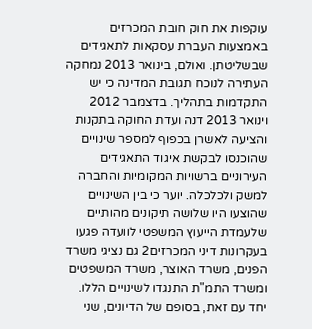עוקפות את חוק חובת המכרזים באמצעות העברת עסקאות לתאגידים שבשליטתן. ואולם, בינואר 2013 נמחקה העתירה לנוכח תגובת המדינה כי יש התקדמות בתהליך. בדצמבר 2012 וינואר 2013 דנה ועדת החוקה בתקנות והציעה לאשרן בכפוף למספר שינויים שהוכנסו לבקשת איגוד התאגידים העירוניים ברשויות המקומיות והחברה למשק ולכלכלה. יוער כי בין השינויים שהוצעו היו שלושה תיקונים מהותיים שלעמדת הייעוץ המשפטי לוועדה פגעו בעקרונות דיני המכרזים2 גם נציגי משרד הפנים, משרד האוצר, משרד המשפטים ומשרד התמ"ת התנגדו לשינויים הללו. יחד עם זאת, בסופם של הדיונים, שני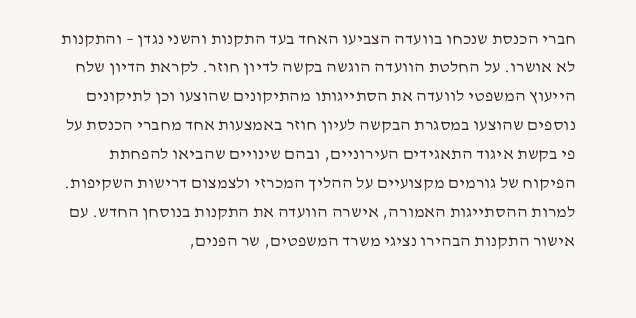חברי הכנסת שנכחו בוועדה הצביעו האחד בעד התקנות והשני נגדן – והתקנות לא אושרו. על החלטת הוועדה הוגשה בקשה לדיון חוזר. לקראת הדיון שלח הייעוץ המשפטי לוועדה את הסתייגותו מהתיקונים שהוצעו וכן לתיקונים נוספים שהוצעו במסגרת הבקשה לעיון חוזר באמצעות אחד מחברי הכנסת על פי בקשת איגוד התאגידים העירוניים, ובהם שינויים שהביאו להפחתת הפיקוח של גורמים מקצועיים על ההליך המכרזי ולצמצום דרישות השקיפות. למרות ההסתייגות האמורה, אישרה הוועדה את התקנות בנוסחן החדש. עם אישור התקנות הבהירו נציגי משרד המשפטים, שר הפנים,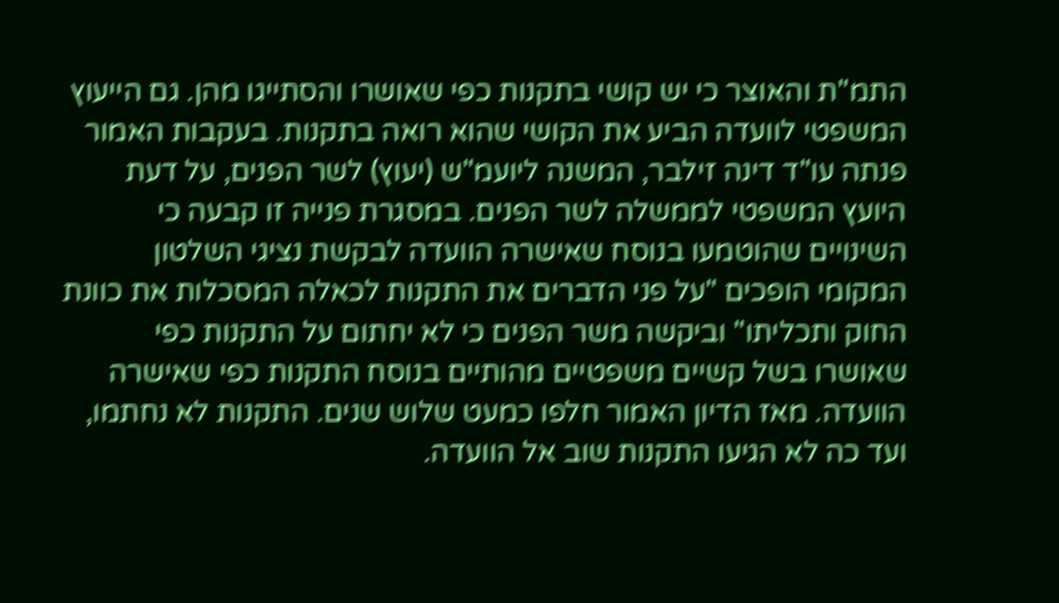התמ"ת והאוצר כי יש קושי בתקנות כפי שאושרו והסתייגו מהן. גם הייעוץ המשפטי לוועדה הביע את הקושי שהוא רואה בתקנות. בעקבות האמור פנתה עו"ד דינה זילבר, המשנה ליועמ"ש (יעוץ) לשר הפנים, על דעת היועץ המשפטי לממשלה לשר הפנים. במסגרת פנייה זו קבעה כי השינויים שהוטמעו בנוסח שאישרה הוועדה לבקשת נציגי השלטון המקומי הופכים "על פני הדברים את התקנות לכאלה המסכלות את כוונת החוק ותכליתו" וביקשה משר הפנים כי לא יחתום על התקנות כפי שאושרו בשל קשיים משפטיים מהותיים בנוסח התקנות כפי שאישרה הוועדה. מאז הדיון האמור חלפו כמעט שלוש שנים. התקנות לא נחתמו, ועד כה לא הגיעו התקנות שוב אל הוועדה.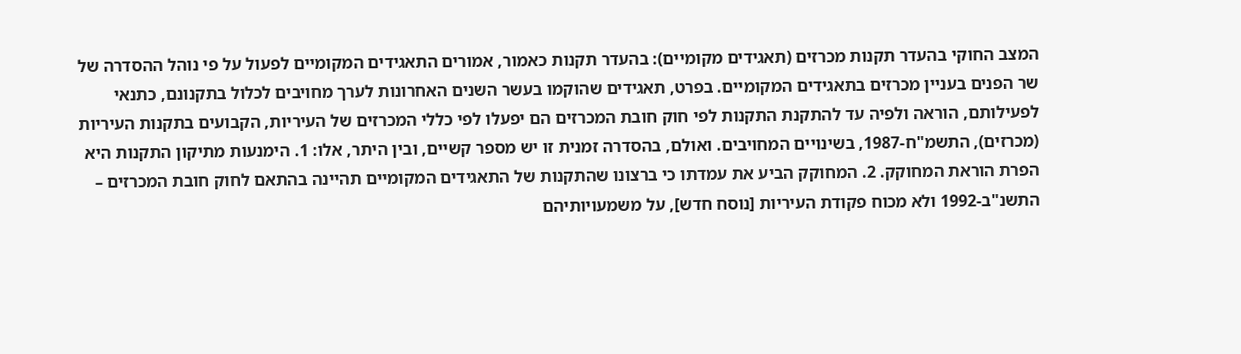המצב החוקי בהעדר תקנות מכרזים (תאגידים מקומיים): בהעדר תקנות כאמור, אמורים התאגידים המקומיים לפעול על פי נוהל ההסדרה של שר הפנים בעניין מכרזים בתאגידים המקומיים. בפרט, תאגידים שהוקמו בעשר השנים האחרונות לערך מחויבים לכלול בתקנונם, כתנאי לפעילותם, הוראה ולפיה עד להתקנת התקנות לפי חוק חובת המכרזים הם יפעלו לפי כללי המכרזים של העיריות, הקבועים בתקנות העיריות (מכרזים), התשמ"ח-1987, בשינויים המחויבים. ואולם, בהסדרה זמנית זו יש מספר קשיים, ובין היתר, אלו: 1. הימנעות מתיקון התקנות היא הפרת הוראת המחוקק. 2. המחוקק הביע את עמדתו כי ברצונו שהתקנות של התאגידים המקומיים תהיינה בהתאם לחוק חובת המכרזים – התשנ"ב-1992 ולא מכוח פקודת העיריות [נוסח חדש], על משמעויותיהם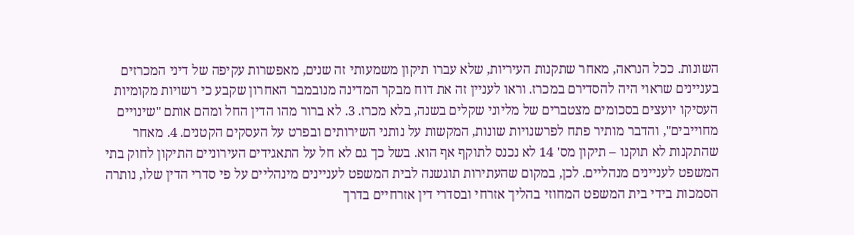השונות. ככל הנראה, מאחר שתקנות העיריות, שלא עברו תיקון משמעותי זה שנים, מאפשרות עקיפה של דיני המכרזים בעניינים שראוי היה להסדירם במכרז. וראו לעניין זה את דוח מבקר המדינה מנובמבר האחרון שקבע כי רשויות מקומיות העסיקו יועצים בסכומים מצטברים של מליוני שקלים בשנה, בלא מכרז. 3. לא ברור מהו הדין החל ומהם אותם "שינויים מחוייבים", והדבר מותיר פתח לפרשנויות שונות, המקשות על נותני השירותים ובפרט על העסקים הקטנים. 4. מאחר שהתקנות לא תוקנו – תיקון מס' 14 לא נכנס לתוקף אף הוא. בשל כך גם לא חל על התאגידים העירוניים התיקון לחוק בתי המשפט לעניינים מנהליים. לכן, במקום שהעתירות תוגשנה לבית המשפט לעניינים מינהליים על פי סדרי הדין שלו, נותרה הסמכות בידי בית המשפט המחוזי בהליך אזרחי ובסדרי דין אזרחיים בדרך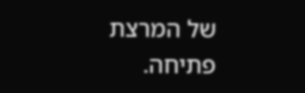של המרצת פתיחה.